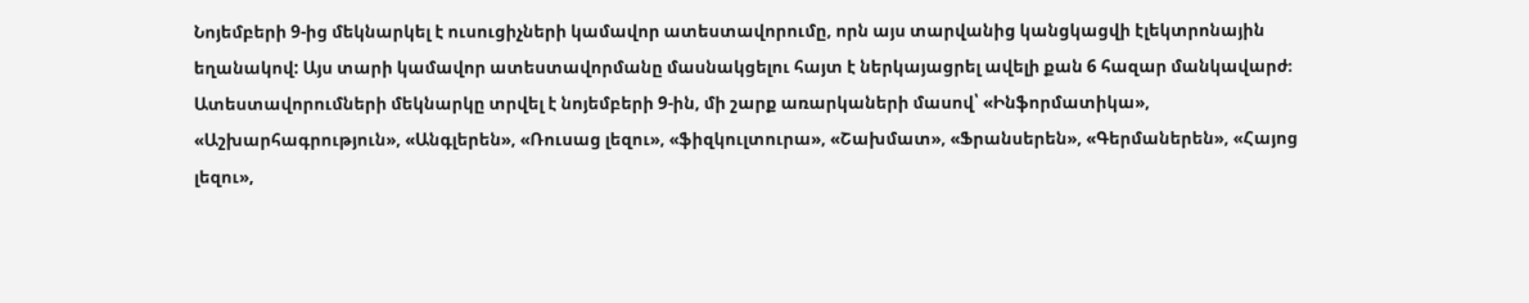Նոյեմբերի 9-ից մեկնարկել է ուսուցիչների կամավոր ատեստավորումը, որն այս տարվանից կանցկացվի էլեկտրոնային եղանակով: Այս տարի կամավոր ատեստավորմանը մասնակցելու հայտ է ներկայացրել ավելի քան 6 հազար մանկավարժ։
Ատեստավորումների մեկնարկը տրվել է նոյեմբերի 9-ին, մի շարք առարկաների մասով՝ «Ինֆորմատիկա», «Աշխարհագրություն», «Անգլերեն», «Ռուսաց լեզու», «ֆիզկուլտուրա», «Շախմատ», «Ֆրանսերեն», «Գերմաներեն», «Հայոց լեզու»,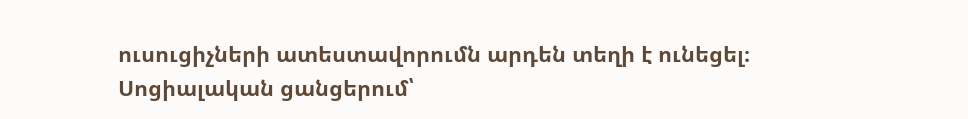ուսուցիչների ատեստավորումն արդեն տեղի է ունեցել։ Սոցիալական ցանցերում՝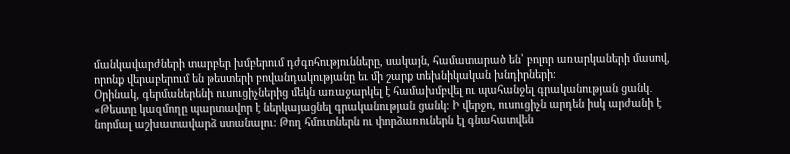մանկավարժների տարբեր խմբերում դժգոհությունները, սակայն, համատարած են՝ բոլոր առարկաների մասով, որոնք վերաբերում են թեստերի բովանդակությանը եւ մի շարք տեխնիկական խնդիրների։
Օրինակ, գերմաներենի ուսուցիչներից մեկն առաջարկել է համախմբվել ու պահանջել գրականության ցանկ․ «Թեստը կազմողը պարտավոր է ներկայացնել գրականության ցանկ։ Ի վերջո, ուսուցիչն արդեն իսկ արժանի է նորմալ աշխատավարձ ստանալու։ Թող հմուտներն ու փորձառուներն էլ գնահատվեն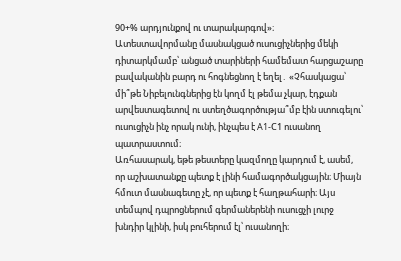90+% արդյունքով ու տարակարգով»։
Ատեստավորմանը մասնակցած ուսուցիչներից մեկի դիտարկմամբ՝ անցած տարիների համեմատ հարցաշարը բավականին բարդ ու հոգնեցնող է եղել․ «Չհասկացա՝ մի՞թե Նիբելունգներից էն կողմ էլ թեմա չկար, էդքան արվեստագետով ու ստեղծագործությա՞մբ էին ստուգելու՝ ուսուցիչն ինչ որակ ունի, ինչպես է A1-С1 ուսանող պատրաստում։
Առհասարակ, եթե թեստերը կազմողը կարդում է, ասեմ, որ աշխատանքը պետք է լինի համագործակցային։ Միայն հմուտ մասնագետը չէ, որ պետք է հաղթահարի։ Այս տեմպով դպրոցներում գերմաներենի ուսուցչի լուրջ խնդիր կլինի, իսկ բուհերում էլ՝ ուսանողի։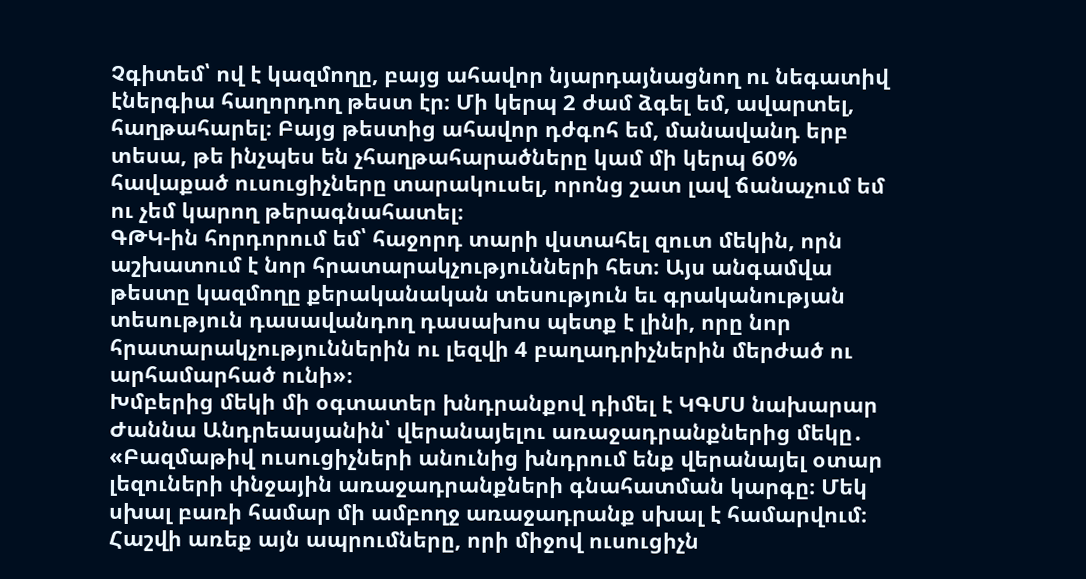Չգիտեմ՝ ով է կազմողը, բայց ահավոր նյարդայնացնող ու նեգատիվ էներգիա հաղորդող թեստ էր։ Մի կերպ 2 ժամ ձգել եմ, ավարտել, հաղթահարել։ Բայց թեստից ահավոր դժգոհ եմ, մանավանդ երբ տեսա, թե ինչպես են չհաղթահարածները կամ մի կերպ 60% հավաքած ուսուցիչները տարակուսել, որոնց շատ լավ ճանաչում եմ ու չեմ կարող թերագնահատել։
ԳԹԿ-ին հորդորում եմ՝ հաջորդ տարի վստահել զուտ մեկին, որն աշխատում է նոր հրատարակչությունների հետ։ Այս անգամվա թեստը կազմողը քերականական տեսություն եւ գրականության տեսություն դասավանդող դասախոս պետք է լինի, որը նոր հրատարակչություններին ու լեզվի 4 բաղադրիչներին մերժած ու արհամարհած ունի»։
Խմբերից մեկի մի օգտատեր խնդրանքով դիմել է ԿԳՄՍ նախարար Ժաննա Անդրեասյանին՝ վերանայելու առաջադրանքներից մեկը․ «Բազմաթիվ ուսուցիչների անունից խնդրում ենք վերանայել օտար լեզուների փնջային առաջադրանքների գնահատման կարգը։ Մեկ սխալ բառի համար մի ամբողջ առաջադրանք սխալ է համարվում։ Հաշվի առեք այն ապրումները, որի միջով ուսուցիչն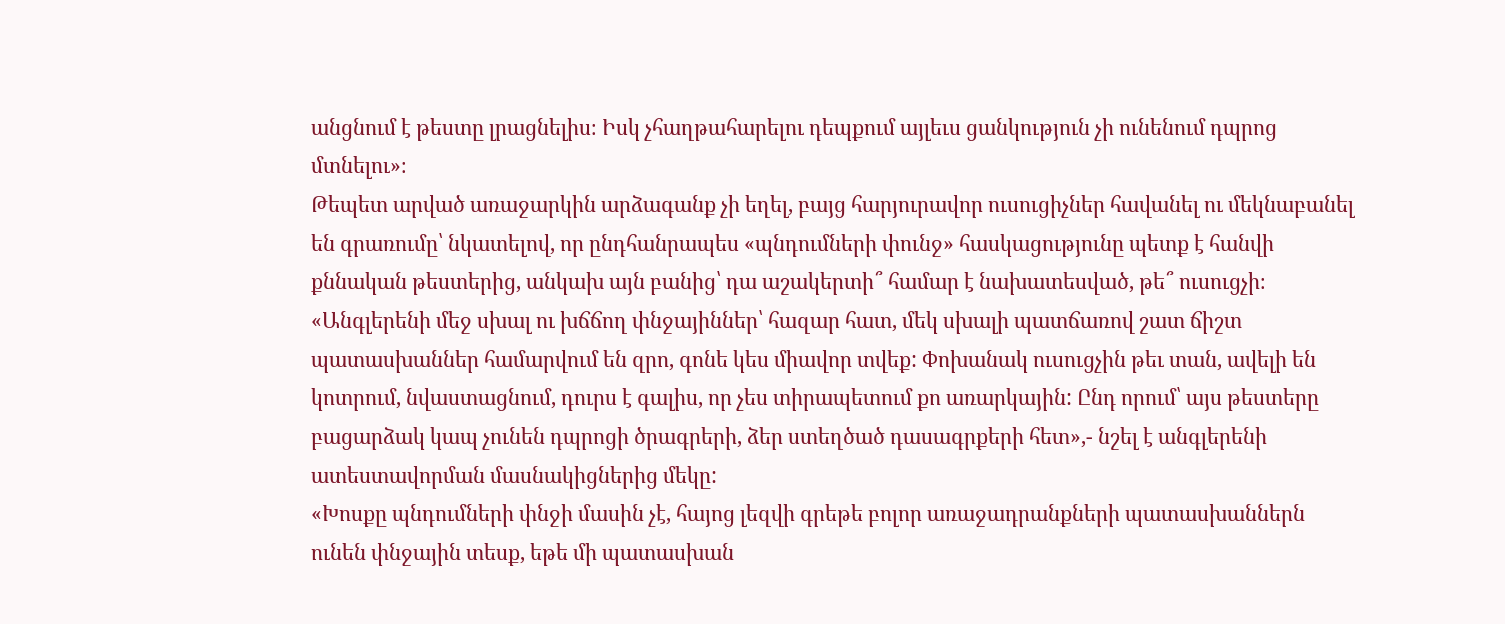անցնում է թեստը լրացնելիս։ Իսկ չհաղթահարելու դեպքում այլեւս ցանկություն չի ունենում դպրոց մտնելու»։
Թեպետ արված առաջարկին արձագանք չի եղել, բայց հարյուրավոր ուսուցիչներ հավանել ու մեկնաբանել են գրառումը՝ նկատելով, որ ընդհանրապես «պնդումների փունջ» հասկացությունը պետք է հանվի քննական թեստերից, անկախ այն բանից՝ դա աշակերտի՞ համար է նախատեսված, թե՞ ուսուցչի։
«Անգլերենի մեջ սխալ ու խճճող փնջայիններ՝ հազար հատ, մեկ սխալի պատճառով շատ ճիշտ պատասխաններ համարվում են զրո, գոնե կես միավոր տվեք: Փոխանակ ուսուցչին թեւ տան, ավելի են կոտրում, նվաստացնում, դուրս է գալիս, որ չես տիրապետում քո առարկային: Ընդ որում՝ այս թեստերը բացարձակ կապ չունեն դպրոցի ծրագրերի, ձեր ստեղծած դասագրքերի հետ»,- նշել է անգլերենի ատեստավորման մասնակիցներից մեկը:
«Խոսքը պնդումների փնջի մասին չէ, հայոց լեզվի գրեթե բոլոր առաջադրանքների պատասխաններն ունեն փնջային տեսք, եթե մի պատասխան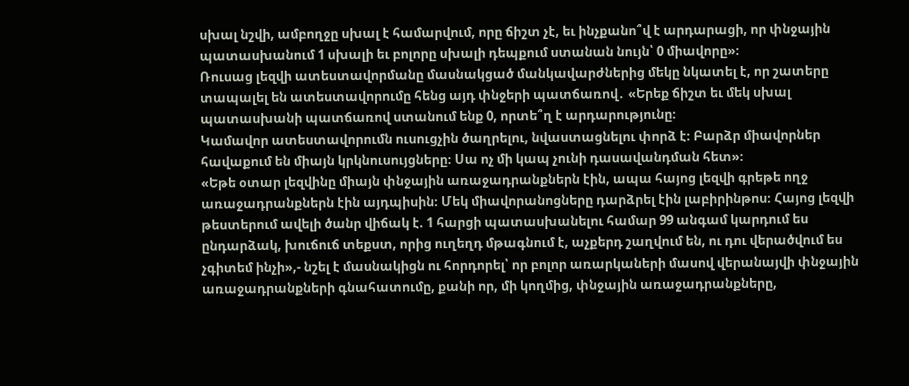սխալ նշվի, ամբողջը սխալ է համարվում, որը ճիշտ չէ, եւ ինչքանո՞վ է արդարացի, որ փնջային պատասխանում 1 սխալի եւ բոլորը սխալի դեպքում ստանան նույն՝ 0 միավորը»։
Ռուսաց լեզվի ատեստավորմանը մասնակցած մանկավարժներից մեկը նկատել է, որ շատերը տապալել են ատեստավորումը հենց այդ փնջերի պատճառով․ «Երեք ճիշտ եւ մեկ սխալ պատասխանի պատճառով ստանում ենք 0, որտե՞ղ է արդարությունը։
Կամավոր ատեստավորումն ուսուցչին ծաղրելու, նվաստացնելու փորձ է։ Բարձր միավորներ հավաքում են միայն կրկնուսույցները։ Սա ոչ մի կապ չունի դասավանդման հետ»։
«Եթե օտար լեզվինը միայն փնջային առաջադրանքներն էին, ապա հայոց լեզվի գրեթե ողջ առաջադրանքներն էին այդպիսին։ Մեկ միավորանոցները դարձրել էին լաբիրինթոս։ Հայոց լեզվի թեստերում ավելի ծանր վիճակ է. 1 հարցի պատասխանելու համար 99 անգամ կարդում ես ընդարձակ, խուճուճ տեքստ, որից ուղեղդ մթագնում է, աչքերդ շաղվում են, ու դու վերածվում ես չգիտեմ ինչի»,- նշել է մասնակիցն ու հորդորել՝ որ բոլոր առարկաների մասով վերանայվի փնջային առաջադրանքների գնահատումը, քանի որ, մի կողմից, փնջային առաջադրանքները,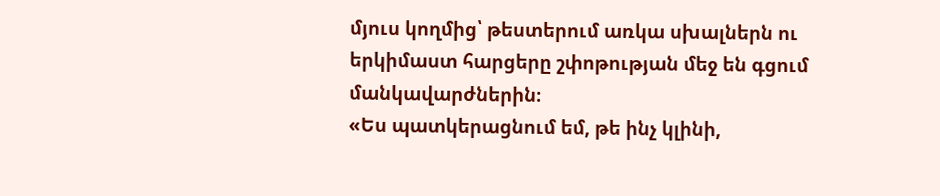մյուս կողմից՝ թեստերում առկա սխալներն ու երկիմաստ հարցերը շփոթության մեջ են գցում մանկավարժներին։
«Ես պատկերացնում եմ, թե ինչ կլինի,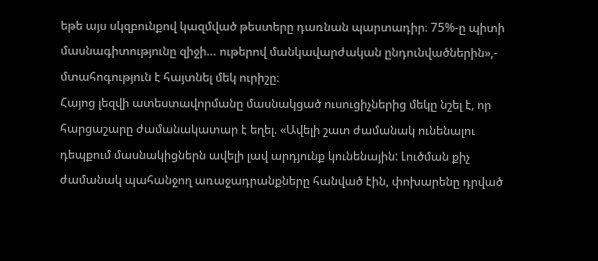եթե այս սկզբունքով կազմված թեստերը դառնան պարտադիր։ 75%-ը պիտի մասնագիտությունը զիջի… ութերով մանկավարժական ընդունվածներին»,- մտահոգություն է հայտնել մեկ ուրիշը։
Հայոց լեզվի ատեստավորմանը մասնակցած ուսուցիչներից մեկը նշել է, որ հարցաշարը ժամանակատար է եղել. «Ավելի շատ ժամանակ ունենալու դեպքում մասնակիցներն ավելի լավ արդյունք կունենային: Լուծման քիչ ժամանակ պահանջող առաջադրանքները հանված էին, փոխարենը դրված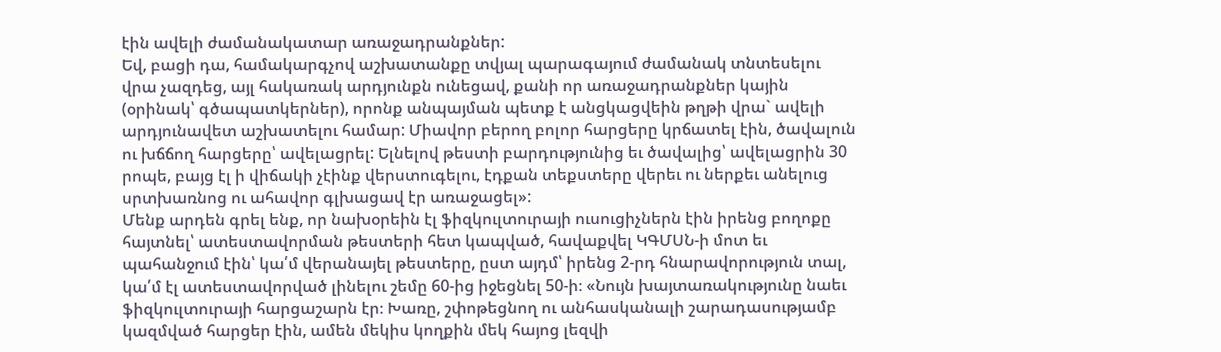էին ավելի ժամանակատար առաջադրանքներ:
Եվ, բացի դա, համակարգչով աշխատանքը տվյալ պարագայում ժամանակ տնտեսելու վրա չազդեց, այլ հակառակ արդյունքն ունեցավ, քանի որ առաջադրանքներ կային (օրինակ՝ գծապատկերներ), որոնք անպայման պետք է անցկացվեին թղթի վրա` ավելի արդյունավետ աշխատելու համար: Միավոր բերող բոլոր հարցերը կրճատել էին, ծավալուն ու խճճող հարցերը՝ ավելացրել: Ելնելով թեստի բարդությունից եւ ծավալից՝ ավելացրին 30 րոպե, բայց էլ ի վիճակի չէինք վերստուգելու, էդքան տեքստերը վերեւ ու ներքեւ անելուց սրտխառնոց ու ահավոր գլխացավ էր առաջացել»:
Մենք արդեն գրել ենք, որ նախօրեին էլ ֆիզկուլտուրայի ուսուցիչներն էին իրենց բողոքը հայտնել՝ ատեստավորման թեստերի հետ կապված, հավաքվել ԿԳՄՍՆ-ի մոտ եւ պահանջում էին՝ կա՛մ վերանայել թեստերը, ըստ այդմ՝ իրենց 2-րդ հնարավորություն տալ, կա՛մ էլ ատեստավորված լինելու շեմը 60-ից իջեցնել 50-ի։ «Նույն խայտառակությունը նաեւ ֆիզկուլտուրայի հարցաշարն էր։ Խառը, շփոթեցնող ու անհասկանալի շարադասությամբ կազմված հարցեր էին, ամեն մեկիս կողքին մեկ հայոց լեզվի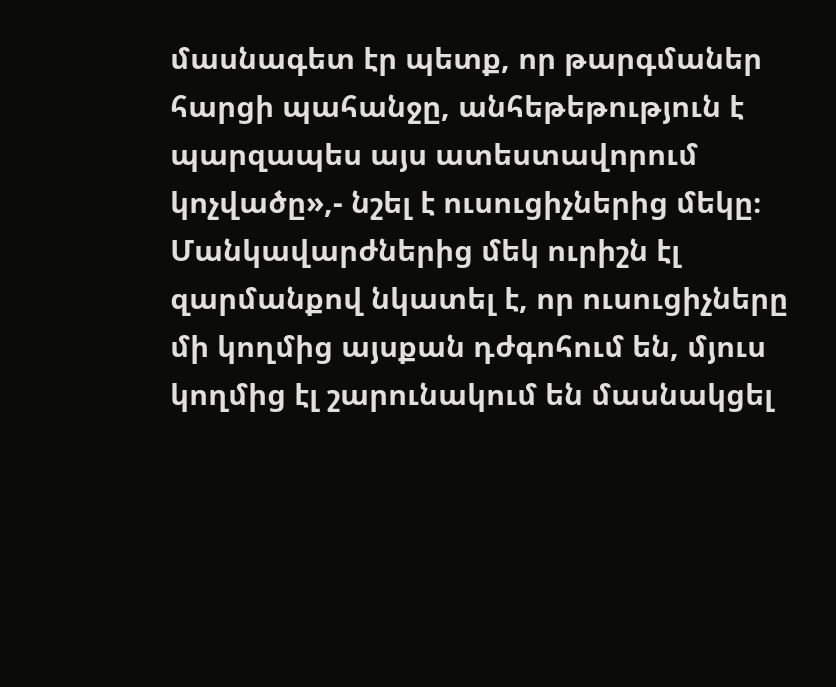մասնագետ էր պետք, որ թարգմաներ հարցի պահանջը, անհեթեթություն է պարզապես այս ատեստավորում կոչվածը»,- նշել է ուսուցիչներից մեկը։
Մանկավարժներից մեկ ուրիշն էլ զարմանքով նկատել է, որ ուսուցիչները մի կողմից այսքան դժգոհում են, մյուս կողմից էլ շարունակում են մասնակցել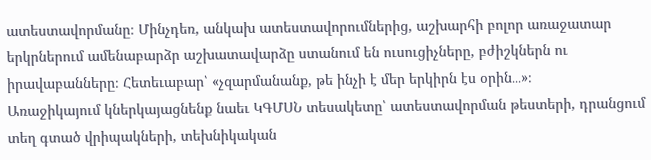ատեստավորմանը։ Մինչդեռ, անկախ ատեստավորումներից, աշխարհի բոլոր առաջատար երկրներում ամենաբարձր աշխատավարձը ստանում են ուսուցիչները, բժիշկներն ու իրավաբանները։ Հետեւաբար՝ «չզարմանանք, թե ինչի է մեր երկիրն էս օրին․․․»։
Առաջիկայում կներկայացնենք նաեւ ԿԳՄՍՆ տեսակետը՝ ատեստավորման թեստերի, դրանցում տեղ գտած վրիպակների, տեխնիկական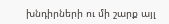խնդիրների ու մի շարք այլ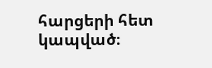հարցերի հետ կապված։